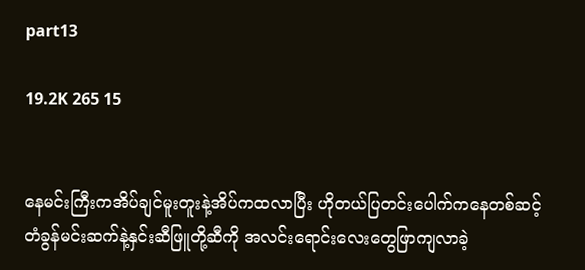part13

19.2K 265 15


နေမင်းကြီးကအိပ်ချင်မူးတူးနဲ့အိပ်ကထလာပြီး ဟိုတယ်ပြတင်းပေါက်ကနေတစ်ဆင့် တံခွန်မင်းဆက်နဲ့နှင်းဆီဖြူတို့ဆီကို အလင်းရောင်းလေးတွေဖြာကျလာခဲ့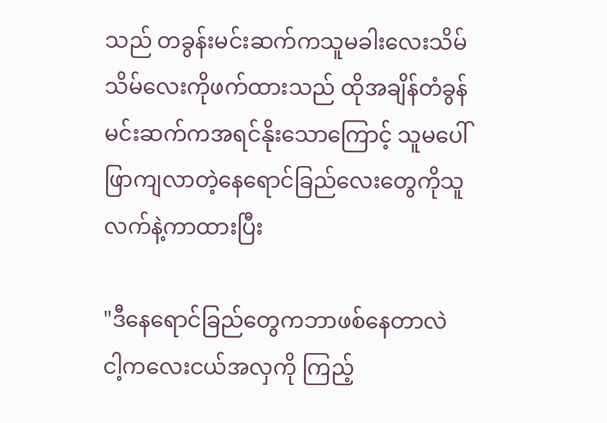သည် တခွန်းမင်းဆက်ကသူမခါးလေးသိမ်သိမ်လေးကိုဖက်ထားသည် ထိုအချိန်တံခွန်မင်းဆက်ကအရင်နိုးသောကြောင့် သူမပေါ်ဖြာကျလာတဲ့နေရောင်ခြည်လေးတွေကိုသူလက်နဲ့ကာထားပြီး

"ဒီနေရောင်ခြည်တွေကဘာဖစ်နေတာလဲ ငါ့ကလေးငယ်အလှကို ကြည့်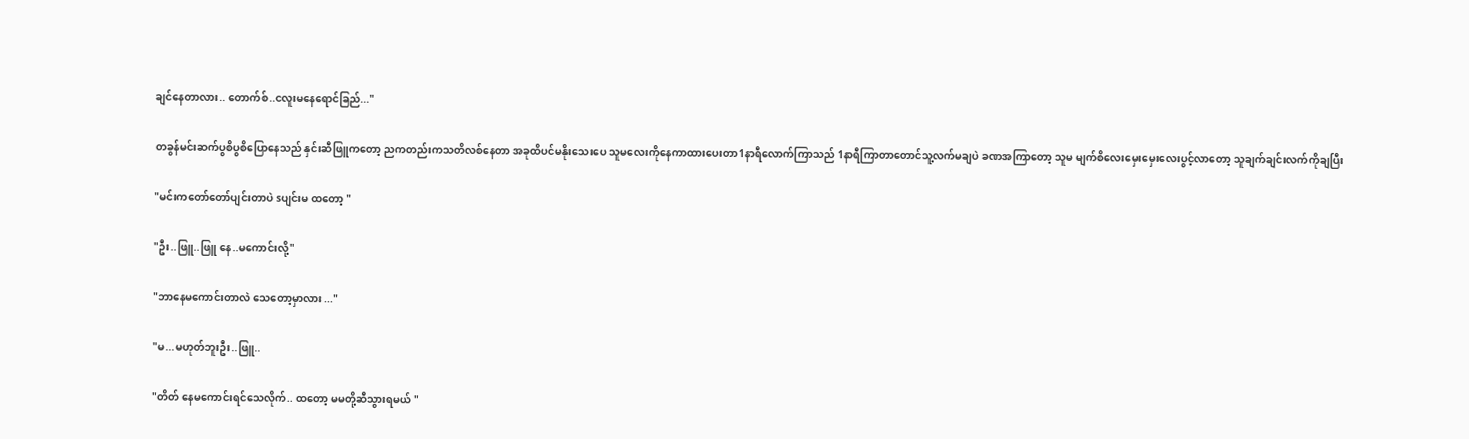ချင်နေတာလား.. တောက်စ်..ငလူးမနေရောင်ခြည်..."

တခွန်မင်းဆက်ပွစိပွစိပြောနေသည် နှင်းဆီဖြူကတော့ ညကတည်းကသတိလစ်နေတာ အခုထိပင်မနိုးသေးပေ သူမလေးကိုနေကာထားပေးတာ1နာရီလောက်ကြာသည် 1နာရီကြာတာတောင်သူ့လက်မချပဲ ခဏအကြာတော့ သူမ မျက်စိလေးမှေးမှေးလေးပွင့်လာတော့ သူချက်ချင်းလက်ကိုချပြီး

"မင်းကတော်တော်ပျင်းတာပဲ sပျင်းမ ထတော့ "

"ဦး..ဖြူ..ဖြူ နေ..မကောင်းလို့"

"ဘာနေမကောင်းတာလဲ သေတော့မှာလား ..."

"မ...မဟုတ်ဘူးဦး..ဖြူ..

"တိတ် နေမကောင်းရင်သေလိုက်.. ထတော့ မမတို့ဆီသွားရမယ် "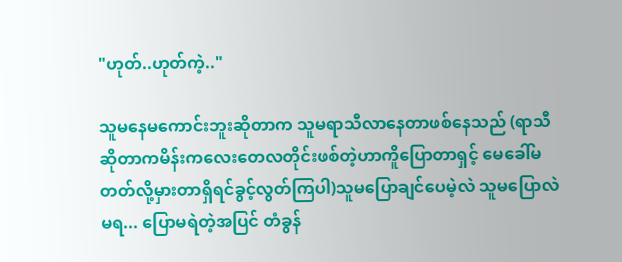"ဟုတ်..ဟုတ်ကဲ့.."

သူမနေမကောင်းဘူးဆိုတာက သူမရာသီလာနေတာဖစ်နေသည် (ရာသီဆိုတာကမိန်းကလေးတေလတိုင်းဖစ်တဲ့ဟာကိူပြောတာရှင့် မေခေါ်မတတ်လို့မှားတာရှိရင်ခွင့်လွတ်ကြပါ)သူမပြောချင်ပေမဲ့လဲ သူမပြောလဲမရ... ပြောမရဲတဲ့အပြင် တံခွန်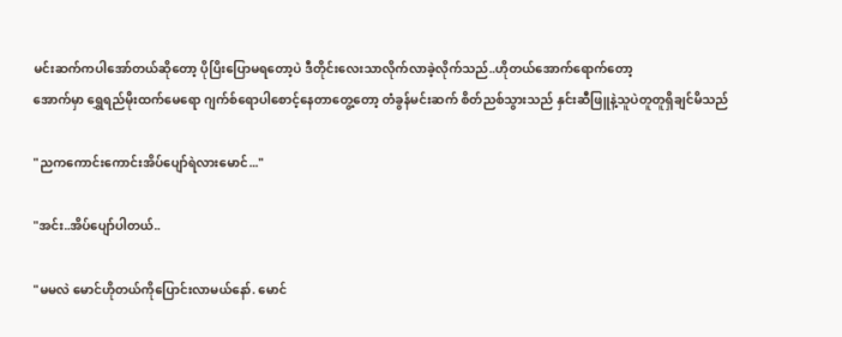မင်းဆက်ကပါအော်တယ်ဆိုတော့ ပိုပြိးပြောမရတော့ပဲ ဒီတိုင်းလေးသာလိုက်လာခဲ့လိုက်သည်..ဟိုတယ်အောက်ရောက်တော့
အောက်မှာ ရွှေရည်မိုးထက်မေရော ဂျက်စ်ရောပါစောင့်နေတာတွေ့တော့ တံခွန်မင်းဆက် စိတ်ညစ်သွားသည် နှင်းဆီဖြူနဲ့သူပဲတူတူရှိချင်မိသည်

"ညကကောင်းကောင်းအိပ်ပျော်ရဲလားမောင်..."

"အင်း..အိပ်ပျော်ပါတယ်..

"မမလဲ မောင်ဟိုတယ်ကိုပြောင်းလာမယ်နော်. မောင်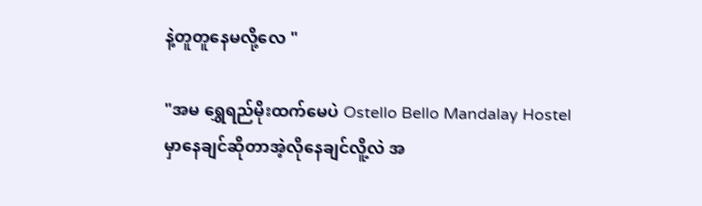နဲ့တူတူနေမလို့လေ "

"အမ ရွှေရည်မိုးထက်မေပဲ Ostello Bello Mandalay Hostelမှာနေချင်ဆိုတာအဲ့လိုနေချင်လိူ့လဲ အ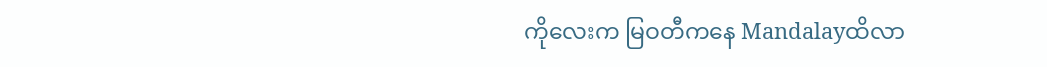ကိုလေးက မြဝတီကနေ Mandalayထိလာ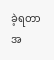ခဲ့ရတာ အ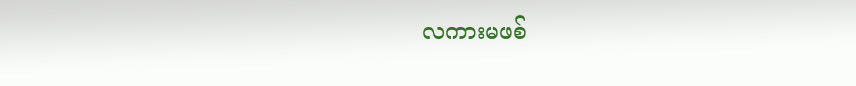လကားမဖစ်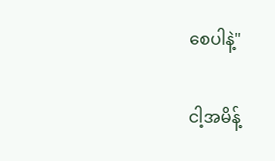စေပါနဲ့"

ငါ့အမိန့်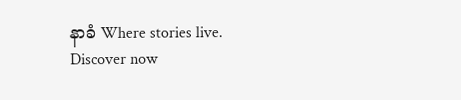နာခံ Where stories live. Discover now